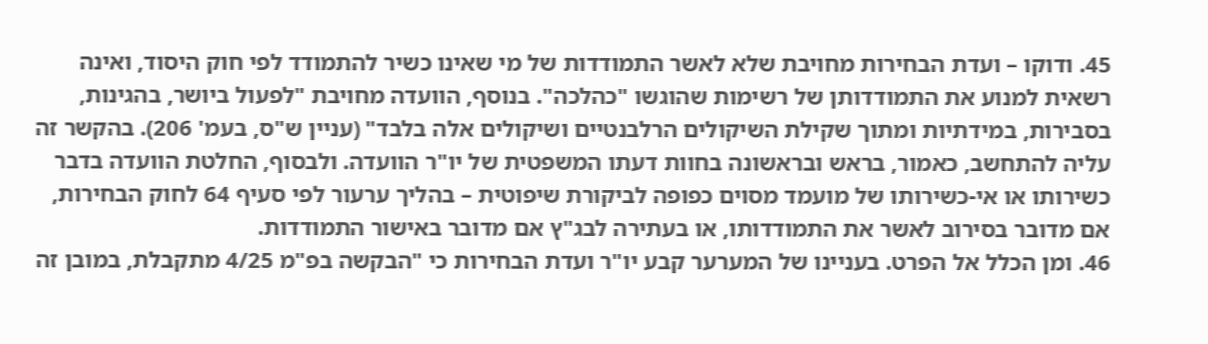45. ודוקו – ועדת הבחירות מחויבת שלא לאשר התמודדות של מי שאינו כשיר להתמודד לפי חוק היסוד, ואינה רשאית למנוע את התמודדותן של רשימות שהוגשו "כהלכה". בנוסף, הוועדה מחויבת "לפעול ביושר, בהגינות, בסבירות, במידתיות ומתוך שקילת השיקולים הרלבנטיים ושיקולים אלה בלבד" (עניין ש"ס, בעמ' 206). בהקשר זה עליה להתחשב, כאמור, בראש ובראשונה בחוות דעתו המשפטית של יו"ר הוועדה. ולבסוף, החלטת הוועדה בדבר כשירותו או אי-כשירותו של מועמד מסוים כפופה לביקורת שיפוטית – בהליך ערעור לפי סעיף 64 לחוק הבחירות, אם מדובר בסירוב לאשר את התמודדותו, או בעתירה לבג"ץ אם מדובר באישור התמודדות.
46. ומן הכלל אל הפרט. בעניינו של המערער קבע יו"ר ועדת הבחירות כי "הבקשה בפ"מ 4/25 מתקבלת, במובן זה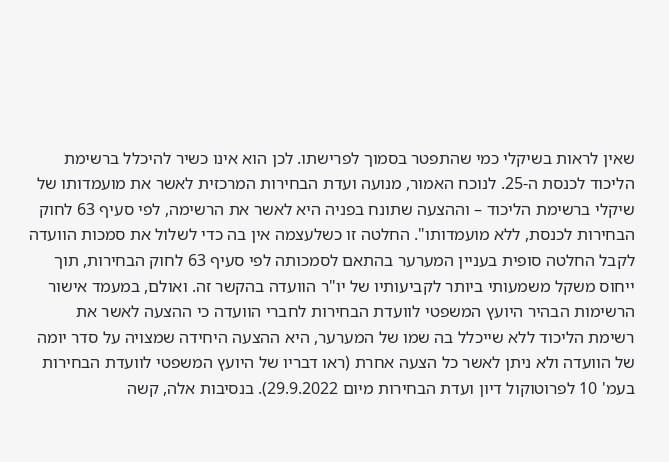שאין לראות בשיקלי כמי שהתפטר בסמוך לפרישתו. לכן הוא אינו כשיר להיכלל ברשימת הליכוד לכנסת ה-25. לנוכח האמור, מנועה ועדת הבחירות המרכזית לאשר את מועמדותו של שיקלי ברשימת הליכוד – וההצעה שתונח בפניה היא לאשר את הרשימה, לפי סעיף 63 לחוק הבחירות לכנסת, ללא מועמדותו". החלטה זו כשלעצמה אין בה כדי לשלול את סמכות הוועדה לקבל החלטה סופית בעניין המערער בהתאם לסמכותה לפי סעיף 63 לחוק הבחירות, תוך ייחוס משקל משמעותי ביותר לקביעותיו של יו"ר הוועדה בהקשר זה. ואולם, במעמד אישור הרשימות הבהיר היועץ המשפטי לוועדת הבחירות לחברי הוועדה כי ההצעה לאשר את רשימת הליכוד ללא שייכלל בה שמו של המערער, היא ההצעה היחידה שמצויה על סדר יומה של הוועדה ולא ניתן לאשר כל הצעה אחרת (ראו דבריו של היועץ המשפטי לוועדת הבחירות בעמ' 10 לפרוטוקול דיון ועדת הבחירות מיום 29.9.2022). בנסיבות אלה, קשה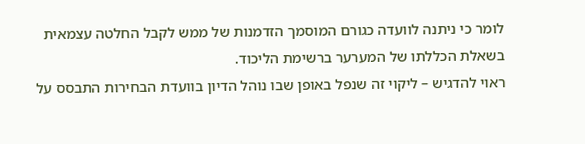לומר כי ניתנה לוועדה כגורם המוסמך הזדמנות של ממש לקבל החלטה עצמאית בשאלת הכללתו של המערער ברשימת הליכוד.
ראוי להדגיש – ליקוי זה שנפל באופן שבו נוהל הדיון בוועדת הבחירות התבסס על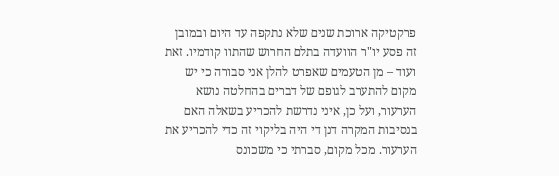פרקטיקה ארוכת שנים שלא נתקפה עד היום ובמובן זה פסע יו"ר הוועדה בתלם החרוש שהתוו קודמיו. זאת ועוד – מן הטעמים שאפרט להלן אני סבורה כי יש מקום להתערב לגופם של דברים בהחלטה נושא הערעור, ועל כן, איני נדרשת להכריע בשאלה האם בנסיבות המקרה דנן די היה בליקוי זה כדי להכריע את הערעור. מכל מקום, סברתי כי משכונס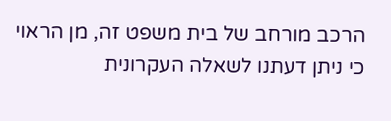הרכב מורחב של בית משפט זה, מן הראוי כי ניתן דעתנו לשאלה העקרונית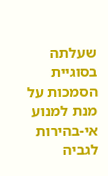שעלתה בסוגיית הסמכות על מנת למנוע אי-בהירות לגביה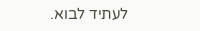לעתיד לבוא.